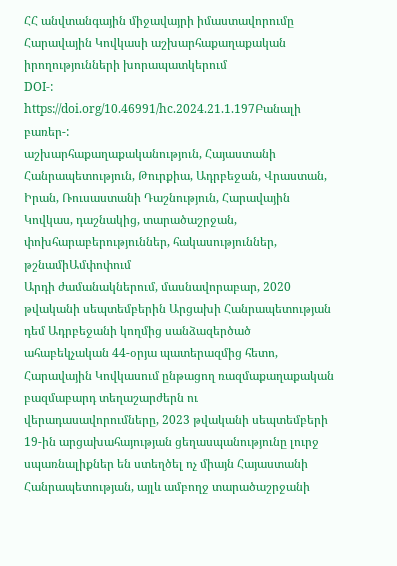ՀՀ անվտանգային միջավայրի իմաստավորումը Հարավային Կովկասի աշխարհաքաղաքական իրողությունների խորապատկերում
DOI-:
https://doi.org/10.46991/hc.2024.21.1.197Բանալի բառեր-:
աշխարհաքաղաքականություն, Հայաստանի Հանրապետություն, Թուրքիա, Ադրբեջան, Վրաստան, Իրան, Ռուսաստանի Դաշնություն, Հարավային Կովկաս, դաշնակից, տարածաշրջան, փոխհարաբերություններ, հակասություններ, թշնամիԱմփոփում
Արդի ժամանակներում, մասնավորաբար, 2020 թվականի սեպտեմբերին Արցախի Հանրապետության դեմ Ադրբեջանի կողմից սանձազերծած ահաբեկչական 44-օրյա պատերազմից հետո, Հարավային Կովկասում ընթացող ռազմաքաղաքական բազմաբարդ տեղաշարժերն ու վերադասավորումները, 2023 թվականի սեպտեմբերի 19-ին արցախահայության ցեղասպանությունը լուրջ սպառնալիքներ են ստեղծել ոչ միայն Հայաստանի Հանրապետության, այլև ամբողջ տարածաշրջանի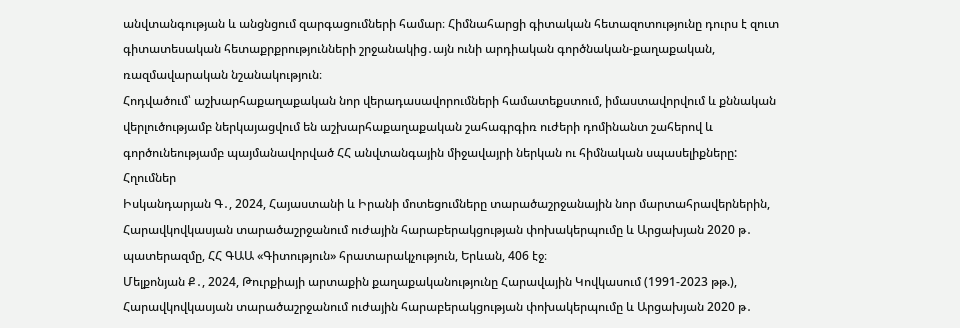անվտանգության և անցնցում զարգացումների համար։ Հիմնահարցի գիտական հետազոտությունը դուրս է զուտ գիտատեսական հետաքրքրությունների շրջանակից․այն ունի արդիական գործնական-քաղաքական, ռազմավարական նշանակություն։
Հոդվածում՝ աշխարհաքաղաքական նոր վերադասավորումների համատեքստում, իմաստավորվում և քննական վերլուծությամբ ներկայացվում են աշխարհաքաղաքական շահագրգիռ ուժերի դոմինանտ շահերով և գործունեությամբ պայմանավորված ՀՀ անվտանգային միջավայրի ներկան ու հիմնական սպասելիքները:
Հղումներ
Իսկանդարյան Գ․, 2024, Հայաստանի և Իրանի մոտեցումները տարածաշրջանային նոր մարտահրավերներին, Հարավկովկասյան տարածաշրջանում ուժային հարաբերակցության փոխակերպումը և Արցախյան 2020 թ․ պատերազմը, ՀՀ ԳԱԱ «Գիտություն» հրատարակչություն, Երևան, 406 էջ։
Մելքոնյան Ք․, 2024, Թուրքիայի արտաքին քաղաքականությունը Հարավային Կովկասում (1991-2023 թթ.), Հարավկովկասյան տարածաշրջանում ուժային հարաբերակցության փոխակերպումը և Արցախյան 2020 թ․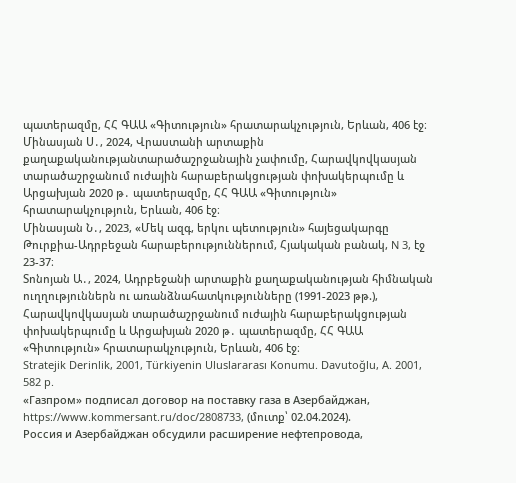պատերազմը, ՀՀ ԳԱԱ «Գիտություն» հրատարակչություն, Երևան, 406 էջ։
Մինասյան Ս․, 2024, Վրաստանի արտաքին քաղաքականությանտարածաշրջանային չափումը, Հարավկովկասյան տարածաշրջանում ուժային հարաբերակցության փոխակերպումը և Արցախյան 2020 թ․ պատերազմը, ՀՀ ԳԱԱ «Գիտություն» հրատարակչություն, Երևան, 406 էջ։
Մինասյան Ն․, 2023, «Մեկ ազգ, երկու պետություն» հայեցակարգը Թուրքիա-Ադրբեջան հարաբերություններում, Հյակական բանակ, N 3, էջ 23-37։
Տոնոյան Ա․, 2024, Ադրբեջանի արտաքին քաղաքականության հիմնական ուղղություններն ու առանձնահատկությունները (1991-2023 թթ.), Հարավկովկասյան տարածաշրջանում ուժային հարաբերակցության փոխակերպումը և Արցախյան 2020 թ․ պատերազմը, ՀՀ ԳԱԱ «Գիտություն» հրատարակչություն, Երևան, 406 էջ։
Stratejik Derinlik, 2001, Türkiyenin Uluslararası Konumu. Davutoğlu, A. 2001, 582 p.
«Газпром» подписал договор на поставку газа в Азербайджан, https://www.kommersant.ru/doc/2808733, (մուտք՝ 02.04.2024).
Россия и Азербайджан обсудили расширение нефтепровода,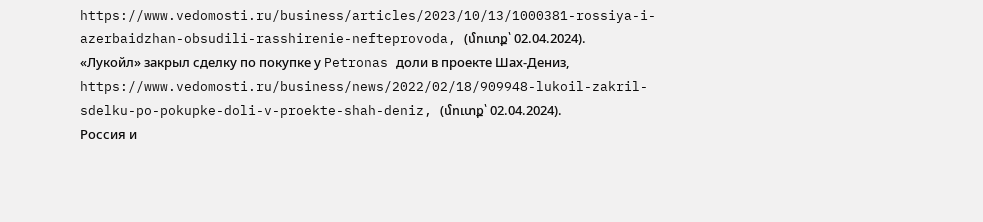https://www.vedomosti.ru/business/articles/2023/10/13/1000381-rossiya-i-azerbaidzhan-obsudili-rasshirenie-nefteprovoda, (մուտք՝ 02.04.2024).
«Лукойл» закрыл сделку по покупке у Petronas доли в проекте Шах-Дениз, https://www.vedomosti.ru/business/news/2022/02/18/909948-lukoil-zakril-sdelku-po-pokupke-doli-v-proekte-shah-deniz, (մուտք՝ 02.04.2024).
Россия и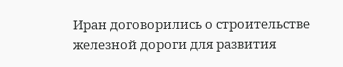Иран договорились о строительстве железной дороги для развития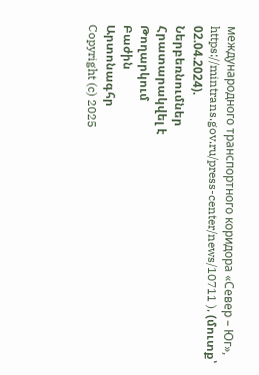международного транспортного коридора «Север – Юг», https://mintrans.gov.ru/press-center/news/10711 ), (մուտք՝ 02.04.2024).
Ներբեռնումներ
Հրատարակվել է
Թողարկում
Բաժին
Արտոնագհր
Copyright (c) 2025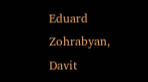Eduard Zohrabyan, Davit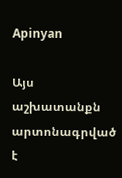Apinyan

Այս աշխատանքն արտոնագրված է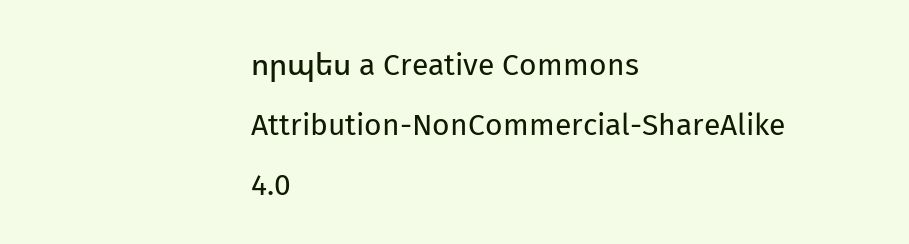որպես a Creative Commons Attribution-NonCommercial-ShareAlike 4.0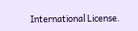International License.